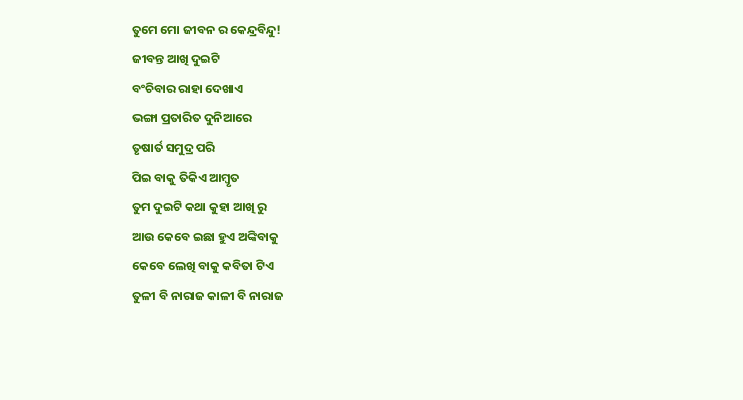ତୁମେ ମୋ ଜୀବନ ର କେନ୍ଦ୍ରବିନ୍ଦୁ!
ଜୀବନ୍ତ ଆଖି ଦୁଇଟି
ବଂଚିବାର ରାହା ଦେଖାଏ
ଭଙ୍ଗା ପ୍ରତାରିତ ଦୁନିଆରେ
ତୃଷାର୍ତ ସମୁଦ୍ର ପରି
ପିଇ ବାକୁ ତିକିଏ ଆମ୍ବୃତ
ତୁମ ଦୁଇଟି କଥା କୁହା ଆଖି ରୁ
ଆଉ କେବେ ଇଛା ହୁଏ ଅଙ୍କିବାକୁ
କେବେ ଲେଖି ବାକୁ କବିତା ଟିଏ
ତୁଳୀ ବି ନାରାଜ କାଳୀ ବି ନାରାଜ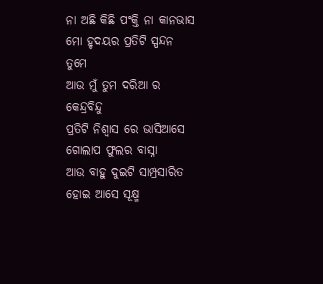ନା ଅଛି କିଛି ପଂକ୍ତି ନା କାନଭାସ
ମୋ ହୃଦୟର ପ୍ରତିଟି ସ୍ପନ୍ଦନ ତୁମେ
ଆଉ ମୁଁ ତୁମ ଦରିଆ ର କେନ୍ଦ୍ରବିନ୍ଦୁ
ପ୍ରତିଟି ନିଶ୍ୱାସ ରେ ଭାସିଆସେ
ଗୋଲାପ ଫୁଲର ବାସ୍ନା
ଆଉ ବାହୁ ଦୁଇଟି ସାମ୍ପ୍ରସାରିତ
ହୋଇ ଆସେ ସୂକ୍ଷ୍ମ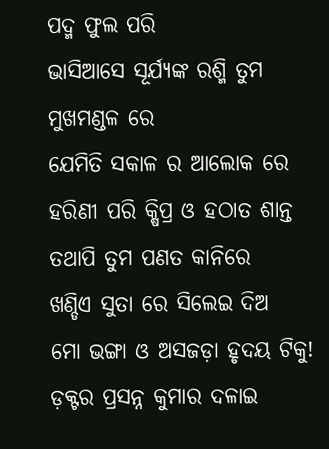ପଦ୍ମ ଫୁଲ ପରି
ଭାସିଆସେ ସୂର୍ଯ୍ୟଙ୍କ ରଶ୍ମି ତୁମ ମୁଖମଣ୍ଡଳ ରେ
ଯେମିତି ସକାଳ ର ଆଲୋକ ରେ
ହରିଣୀ ପରି କ୍ଷିପ୍ର ଓ ହଠାତ ଶାନ୍ତ
ତଥାପି ତୁମ ପଣତ କାନିରେ
ଖଣ୍ଡିଏ ସୁତା ରେ ସିଲେଇ ଦିଅ
ମୋ ଭଙ୍ଗା ଓ ଅସଜଡ଼ା ହୃଦୟ ଟିକୁ!
ଡ଼କ୍ଟର ପ୍ରସନ୍ନ କୁମାର ଦଳାଇ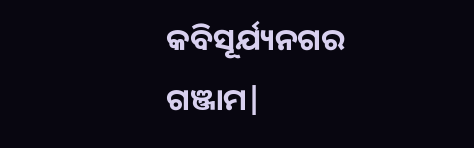କବିସୂର୍ଯ୍ୟନଗର
ଗଞ୍ଜାମ|